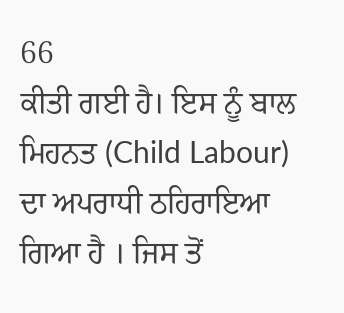66
ਕੀਤੀ ਗਈ ਹੈ। ਇਸ ਨੂੰ ਬਾਲ ਮਿਹਨਤ (Child Labour) ਦਾ ਅਪਰਾਧੀ ਠਹਿਰਾਇਆ ਗਿਆ ਹੈ । ਜਿਸ ਤੋਂ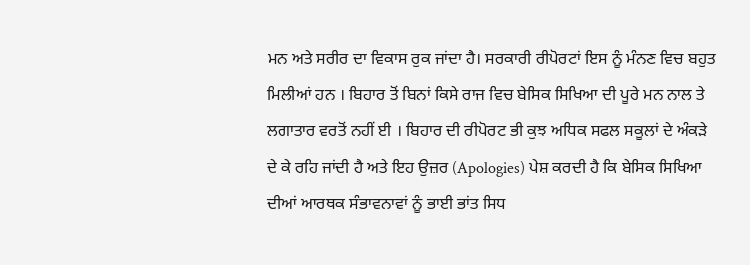ਮਨ ਅਤੇ ਸਰੀਰ ਦਾ ਵਿਕਾਸ ਰੁਕ ਜਾਂਦਾ ਹੈ। ਸਰਕਾਰੀ ਰੀਪੋਰਟਾਂ ਇਸ ਨੂੰ ਮੰਨਣ ਵਿਚ ਬਹੁਤ ਮਿਲੀਆਂ ਹਨ । ਬਿਹਾਰ ਤੋਂ ਬਿਨਾਂ ਕਿਸੇ ਰਾਜ ਵਿਚ ਬੇਸਿਕ ਸਿਖਿਆ ਦੀ ਪੂਰੇ ਮਨ ਨਾਲ ਤੇ ਲਗਾਤਾਰ ਵਰਤੋਂ ਨਹੀਂ ਈ । ਬਿਹਾਰ ਦੀ ਰੀਪੋਰਟ ਭੀ ਕੁਝ ਅਧਿਕ ਸਫਲ ਸਕੂਲਾਂ ਦੇ ਅੰਕੜੇ ਦੇ ਕੇ ਰਹਿ ਜਾਂਦੀ ਹੈ ਅਤੇ ਇਹ ਉਜ਼ਰ (Apologies) ਪੇਸ਼ ਕਰਦੀ ਹੈ ਕਿ ਬੇਸਿਕ ਸਿਖਿਆ ਦੀਆਂ ਆਰਥਕ ਸੰਭਾਵਨਾਵਾਂ ਨੂੰ ਭਾਈ ਭਾਂਤ ਸਿਧ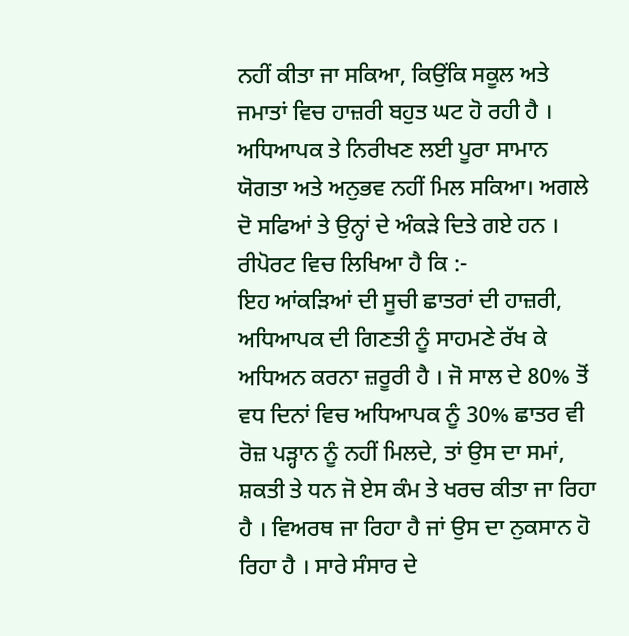ਨਹੀਂ ਕੀਤਾ ਜਾ ਸਕਿਆ, ਕਿਉਂਕਿ ਸਕੂਲ ਅਤੇ ਜਮਾਤਾਂ ਵਿਚ ਹਾਜ਼ਰੀ ਬਹੁਤ ਘਟ ਹੋ ਰਹੀ ਹੈ । ਅਧਿਆਪਕ ਤੇ ਨਿਰੀਖਣ ਲਈ ਪੂਰਾ ਸਾਮਾਨ ਯੋਗਤਾ ਅਤੇ ਅਨੁਭਵ ਨਹੀਂ ਮਿਲ ਸਕਿਆ। ਅਗਲੇ ਦੋ ਸਫਿਆਂ ਤੇ ਉਨ੍ਹਾਂ ਦੇ ਅੰਕੜੇ ਦਿਤੇ ਗਏ ਹਨ । ਰੀਪੋਰਟ ਵਿਚ ਲਿਖਿਆ ਹੈ ਕਿ :-
ਇਹ ਆਂਕੜਿਆਂ ਦੀ ਸੂਚੀ ਛਾਤਰਾਂ ਦੀ ਹਾਜ਼ਰੀ, ਅਧਿਆਪਕ ਦੀ ਗਿਣਤੀ ਨੂੰ ਸਾਹਮਣੇ ਰੱਖ ਕੇ ਅਧਿਅਨ ਕਰਨਾ ਜ਼ਰੂਰੀ ਹੈ । ਜੋ ਸਾਲ ਦੇ 80% ਤੋਂ ਵਧ ਦਿਨਾਂ ਵਿਚ ਅਧਿਆਪਕ ਨੂੰ 30% ਛਾਤਰ ਵੀ ਰੋਜ਼ ਪੜ੍ਹਾਨ ਨੂੰ ਨਹੀਂ ਮਿਲਦੇ, ਤਾਂ ਉਸ ਦਾ ਸਮਾਂ, ਸ਼ਕਤੀ ਤੇ ਧਨ ਜੋ ਏਸ ਕੰਮ ਤੇ ਖਰਚ ਕੀਤਾ ਜਾ ਰਿਹਾ ਹੈ । ਵਿਅਰਥ ਜਾ ਰਿਹਾ ਹੈ ਜਾਂ ਉਸ ਦਾ ਨੁਕਸਾਨ ਹੋ ਰਿਹਾ ਹੈ । ਸਾਰੇ ਸੰਸਾਰ ਦੇ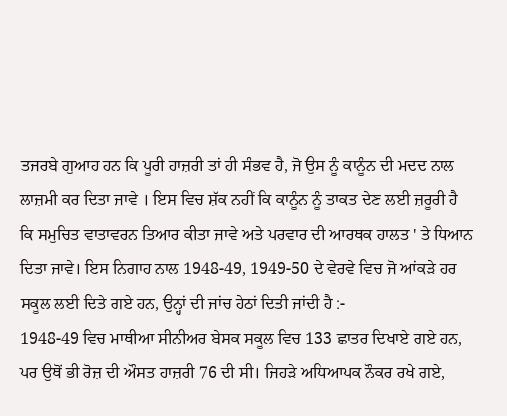ਤਜਰਬੇ ਗੁਆਹ ਹਨ ਕਿ ਪੂਰੀ ਹਾਜ਼ਰੀ ਤਾਂ ਹੀ ਸੰਭਵ ਹੈ, ਜੋ ਉਸ ਨੂੰ ਕਾਨੂੰਨ ਦੀ ਮਦਦ ਨਾਲ ਲਾਜ਼ਮੀ ਕਰ ਦਿਤਾ ਜਾਵੇ । ਇਸ ਵਿਚ ਸ਼ੱਕ ਨਹੀਂ ਕਿ ਕਾਨੂੰਨ ਨੂੰ ਤਾਕਤ ਦੇਣ ਲਈ ਜ਼ਰੂਰੀ ਹੈ ਕਿ ਸਮੁਚਿਤ ਵਾਤਾਵਰਨ ਤਿਆਰ ਕੀਤਾ ਜਾਵੇ ਅਤੇ ਪਰਵਾਰ ਦੀ ਆਰਥਕ ਹਾਲਤ ' ਤੇ ਧਿਆਨ ਦਿਤਾ ਜਾਵੇ। ਇਸ ਨਿਗਾਹ ਨਾਲ 1948-49, 1949-50 ਦੇ ਵੇਰਵੇ ਵਿਚ ਜੋ ਆਂਕੜੇ ਹਰ ਸਕੂਲ ਲਈ ਦਿਤੇ ਗਏ ਹਨ, ਉਨ੍ਹਾਂ ਦੀ ਜਾਂਚ ਹੇਠਾਂ ਦਿਤੀ ਜਾਂਦੀ ਹੈ :-
1948-49 ਵਿਚ ਮਾਥੀਆ ਸੀਨੀਅਰ ਬੇਸਕ ਸਕੂਲ ਵਿਚ 133 ਛਾਤਰ ਦਿਖਾਏ ਗਏ ਹਨ, ਪਰ ਉਥੋਂ ਭੀ ਰੋਜ਼ ਦੀ ਔਸਤ ਹਾਜ਼ਰੀ 76 ਦੀ ਸੀ। ਜਿਹੜੇ ਅਧਿਆਪਕ ਨੌਕਰ ਰਖੇ ਗਏ,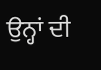ਉਨ੍ਹਾਂ ਦੀ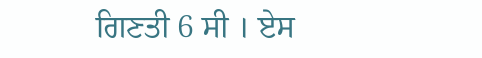ਗਿਣਤੀ 6 ਸੀ । ਏਸ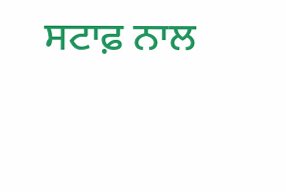ਸਟਾਫ਼ ਨਾਲ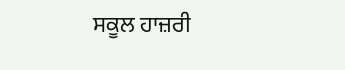ਸਕੂਲ ਹਾਜ਼ਰੀ